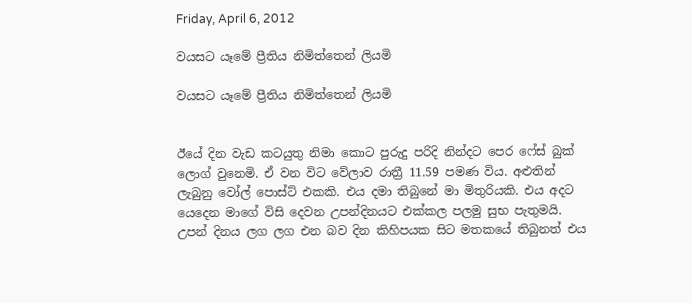Friday, April 6, 2012

වයසට යෑමේ ප්‍රීතිය නිමිත්තෙන් ලියමි

වයසට යෑමේ ප්‍රීතිය නිමිත්තෙන් ලියමි


ඊයේ දින වැඩ කටයුතු නිමා කොට පුරුදු පරිදි නින්දට පෙර ෆේස් බුක් ලොග් වුනෙමි. ඒ වන විට වේලාව රාත්‍රී 11.59 පමණ විය. අළුතින් ලැබුනු වෝල් පොස්ට් එකකි. එය දමා තිබුනේ මා මිතුරියකි. එය අදට යෙදෙන මාගේ විසි දෙවන උපන්දිනයට එක්කල පලමු සුභ පැතුමයි. උපන් දිනය ලග ලග එන බව දින කිහිපයක සිට මතකයේ තිබුනත් එය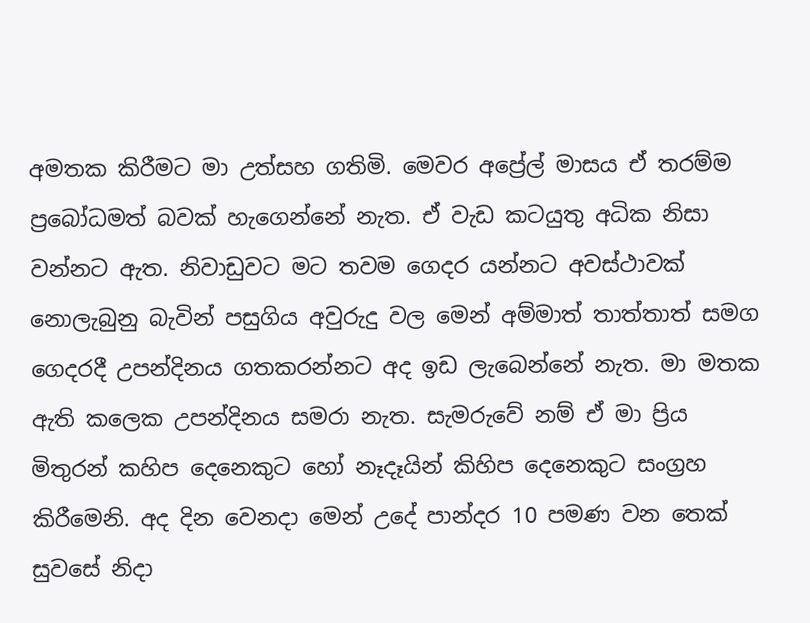අමතක කිරීමට මා උත්සහ ගතිමි. මෙවර අප්‍රේල් මාසය ඒ තරම්ම ප්‍රබෝධමත් බවක් හැගෙන්නේ නැත. ඒ වැඩ කටයුතු අධික නිසා වන්නට ඇත. නිවාඩුවට මට තවම ගෙදර යන්නට අවස්ථාවක් නොලැබුනු බැවින් පසුගිය අවුරුදු වල මෙන් අම්මාත් තාත්තාත් සමග ගෙදරදී උපන්දිනය ගතකරන්නට අද ඉඩ ලැබෙන්නේ නැත. මා මතක ඇති කලෙක උපන්දිනය සමරා නැත. සැමරුවේ නම් ඒ මා ප්‍රිය මිතුරන් කහිප දෙනෙකුට හෝ නෑදෑයින් කිහිප දෙනෙකුට සංග්‍රහ කිරීමෙනි. අද දින වෙනදා මෙන් උදේ පාන්දර 10 පමණ වන තෙක් සුවසේ නිදා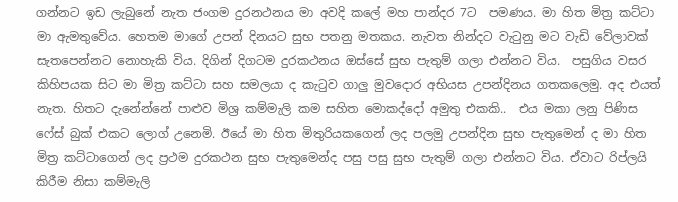ගන්නට ඉඩ ලැබුනේ නැත ජංගම දුරනථනය මා අවදි කලේ මහ පාන්දර 7ට  පමණය. මා හිත මිත්‍ර කට්ටා මා ඇමතුවේය. හෙතම මාගේ උපන් දිනයට සුභ පතනු මතකය. නැවත නින්දට වැටුනු මට වැඩි වේලාවක් සැතපෙන්නට නොහැකි විය. දිගින් දිගටම දුරකථනය ඔස්සේ සුභ පැතුම් ගලා එන්නට විය.  පසුගිය වසර කිහිපයක සිට මා මිත්‍ර කට්ටා සහ සමලයා ද කැටුව ගාලු මුවදොර අභියස උපන්දිනය ගතකලෙමු. අද එයත් නැත. හිතට දැනේන්නේ පාළුව මිශ්‍ර කම්මැලි කම සහිත මොකද්දෝ අමුතු එකකි..  එය මකා ලනු පිණිස ෆේස් බුක් එකට ලොග් උනෙමි. ඊයේ මා හිත මිතුරියකගෙන් ලද පලමු උපන්දින සුභ පැතුමෙන් ද මා හිත මිත්‍ර කට්ටාගෙන් ලද ප්‍රථම දුරකථන සුභ පැතුමෙන්ද පසු පසු සුභ පැතුම් ගලා එන්නට විය. ඒවාට රිප්ලයි කිරීම නිසා කම්මැලි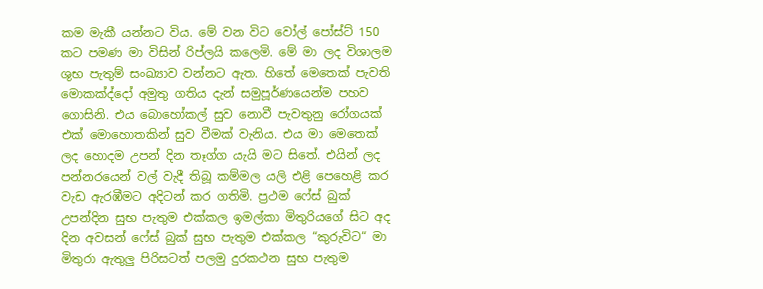කම මැකී යන්නට විය. මේ වන විට වෝල් පෝස්ට් 150 කට පමණ මා විසින් රිප්ලයි කලෙමි. මේ මා ලද විශාලම ශුභ පැතුම් සංඛ්‍යාව වන්නට ඇත. හිතේ මෙතෙක් පැවති මොකක්ද්දෝ අමුතු ගතිය දැන් සමුපූර්ණයෙන්ම පහව ගොසිනි. එය බොහෝකල් සුව නොවී පැවතුනු රෝගයක් එක් මොහොතකින් සුව වීමක් වැනිය. එය මා මෙතෙක් ලද හොදම උපන් දින තෑග්ග යැයි මට සිතේ. එයින් ලද පන්නරයෙන් වල් වැදී තිබූ කම්මල යලි එළි පෙහෙළි කර වැඩ ඇරඹීමට අදිටන් කර ගතිමි. ප්‍රථම ෆේස් බුක් උපන්දින සුභ පැතුම එක්කල ඉමල්කා මිතුරියගේ සිට අද දින අවසන් ෆේස් බුක් සුභ පැතුම එක්කල “කුරුවිට“ මා මිතුරා ඇතුලු පිරිසටත් පලමු දුරකථන සුභ පැතුම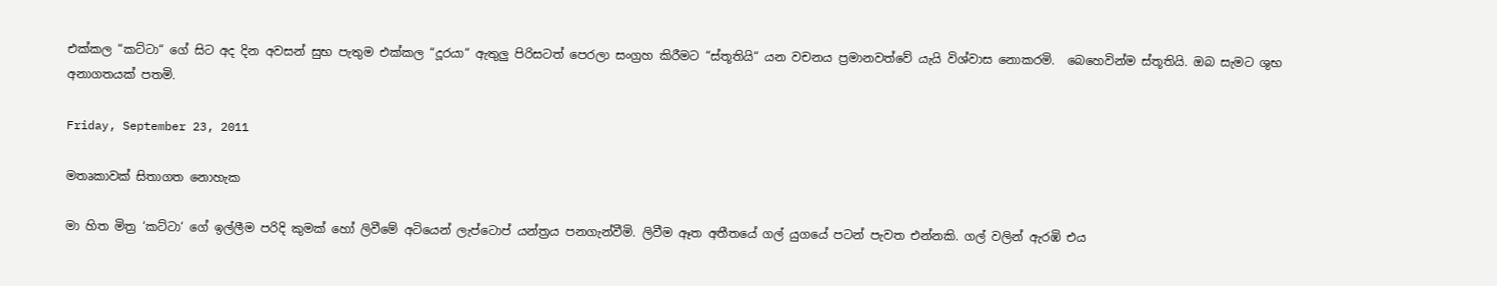එක්කල “කට්ටා“ ගේ සිට අද දින අවසන් සුභ පැතුම එක්කල “දූරයා“ ඇතුලු පිරිසටත් පෙරලා සංග්‍රහ කිරීමට “ස්තූතියි“ යන වචනය ප්‍රමානවත්වේ යැයි විශ්වාස නොකරමි.  බෙහෙවින්ම ස්තූතියි. ඔබ සැමට ශුභ අනාගතයක් පතමි.

Friday, September 23, 2011

මතෘකාවක් සිතාගත නොහැක

මා හිත මිත්‍ර ‘කට්ටා‘ ගේ ඉල්ලීම පරිදි කුමක් හෝ ලිවීමේ අටියෙන් ලැප්ටොප් යන්ත්‍රය පනගැන්වීමි. ලිවීම ඈත අතීතයේ ගල් යුගයේ පටන් පැවත එන්නකි. ගල් වලින් ඇරඹි එය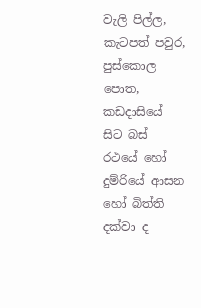වැලි පිල්ල, කැටපත් පවුර, පුස්කොල පොත, කඩදාසියේ සිට බස් රථයේ හෝ දුම්රියේ ආසන හෝ බිත්ති දක්වා ද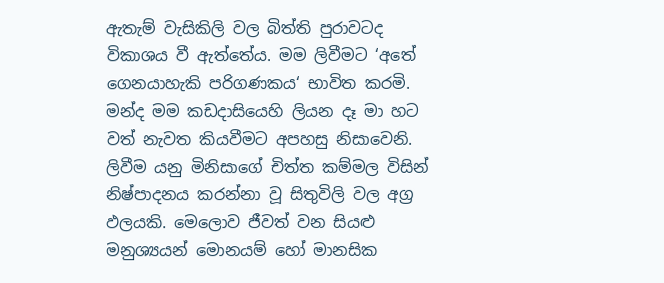ඇතැම් වැසිකිලි වල බිත්ති පුරාවටද විකාශය වී ඇත්තේය. මම ලිවීමට ‘අතේ ගෙනයාහැකි පරිගණකය‘ භාවිත කරමි. මන්ද මම කඩදාසියෙහි ලියන දෑ මා හට වත් නැවත කියවීමට අපහසු නිසාවෙනි. ලිවීම යනු මිනිසාගේ චිත්ත කම්මල විසින් නිෂ්පාදනය කරන්නා වූ සිතුවිලි වල අග්‍ර ඵලයකි. මෙලොව ජීවත් වන සියළු මනුශ්‍යයන් මොනයම් හෝ මානසික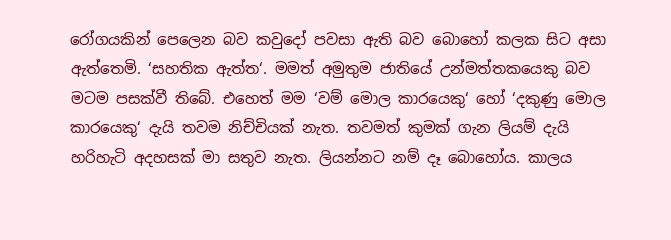රෝගයකින් පෙලෙන බව කවුදෝ පවසා ඇති බව බොහෝ කලක සිට අසා ඇත්තෙමි. ‘සහතික ඇත්ත‘. මමත් අමුතුම ජාතියේ උන්මත්තකයෙකු බව මටම පසක්වී තිබේ. එහෙත් මම ‘වම් මොල කාරයෙකු‘ හෝ ‘දකුණු මොල කාරයෙකු‘ දැයි තවම නිච්චියක් නැත. තවමත් කුමක් ගැන ලියම් දැයි හරිහැටි අදහසක් මා සතුව නැත. ලියන්නට නම් දෑ බොහෝය. කාලය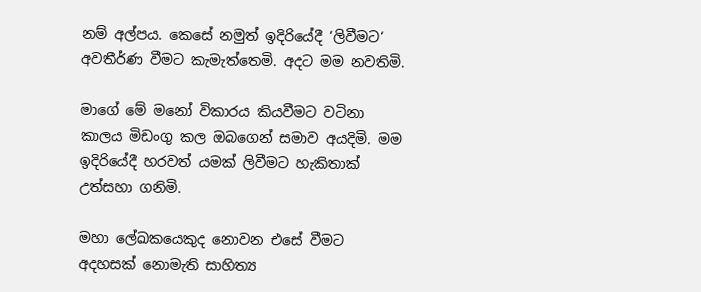නම් අල්පය. කෙසේ නමුත් ඉදිරියේදී ‘ලිවීමට‘ අවතීර්ණ වීමට කැමැත්තෙමි. අදට මම නවතිමි.

මාගේ මේ මනෝ විකාරය කියවීමට වටිනා කාලය මිඩංගු කල ඔබගෙන් සමාව අයදිමි. මම ඉදිරියේදී හරවත් යමක් ලිවීමට හැකිතාක් උත්සහා ගනිමි.

මහා ලේඛකයෙකුද නොවන එසේ වීමට අදහසක් නොමැති සාහිත්‍ය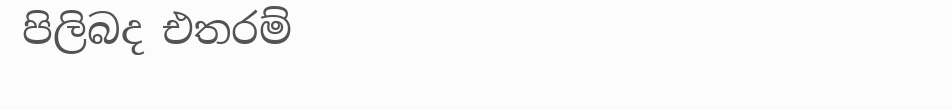පිලිබද එතරම්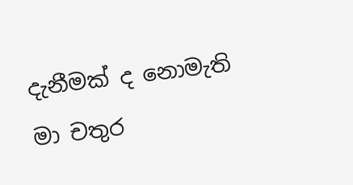දැනීමක් ද නොමැති මා චතුර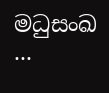මධුසංඛ ...